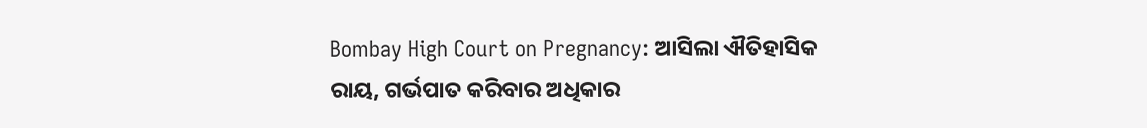Bombay High Court on Pregnancy: ଆସିଲା ଐତିହାସିକ ରାୟ, ଗର୍ଭପାତ କରିବାର ଅଧିକାର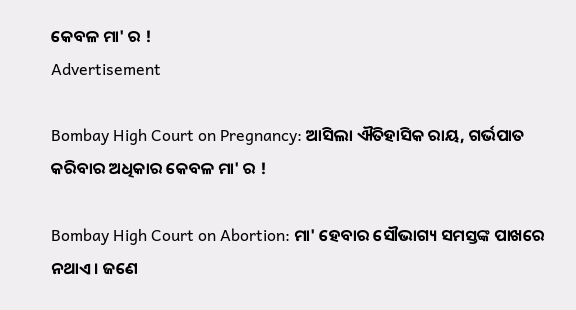କେବଳ ମା' ର !
Advertisement

Bombay High Court on Pregnancy: ଆସିଲା ଐତିହାସିକ ରାୟ, ଗର୍ଭପାତ କରିବାର ଅଧିକାର କେବଳ ମା' ର !

Bombay High Court on Abortion: ମା' ହେବାର ସୌଭାଗ୍ୟ ସମସ୍ତଙ୍କ ପାଖରେ ନଥାଏ । ଜଣେ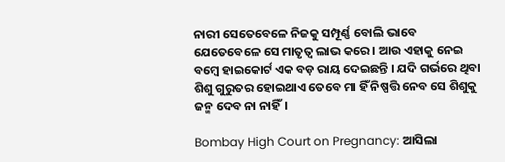ନାରୀ ସେତେବେଳେ ନିଜକୁ ସମ୍ପୂର୍ଣ୍ଣ ବୋଲି ଭାବେ ଯେତେବେଳେ ସେ ମାତୃତ୍ୱ ଲାଭ କରେ । ଆଉ ଏହାକୁ ନେଇ ବମ୍ବେ ହାଇକୋର୍ଟ ଏକ ବଡ଼ ରାୟ ଦେଇଛନ୍ତି । ଯଦି ଗର୍ଭରେ ଥିବା ଶିଶୁ ଗୁରୁତର ହୋଇଥାଏ ତେବେ ମା ହିଁ ନିଷ୍ପତ୍ତି ନେବ ସେ ଶିଶୁକୁ ଜନ୍ମ ଦେବ ନା ନାହିଁ।

Bombay High Court on Pregnancy: ଆସିଲା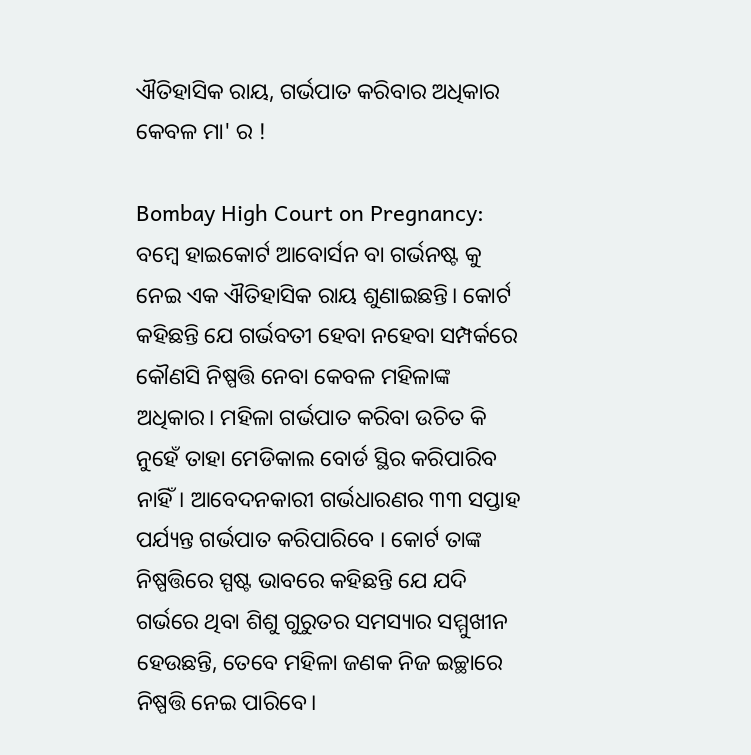ଐତିହାସିକ ରାୟ, ଗର୍ଭପାତ କରିବାର ଅଧିକାର କେବଳ ମା' ର !

Bombay High Court on Pregnancy: ବମ୍ବେ ହାଇକୋର୍ଟ ଆବୋର୍ସନ ବା ଗର୍ଭନଷ୍ଟ କୁ ନେଇ ଏକ ଐତିହାସିକ ରାୟ ଶୁଣାଇଛନ୍ତି। କୋର୍ଟ କହିଛନ୍ତି ଯେ ଗର୍ଭବତୀ ହେବା ନହେବା ସମ୍ପର୍କରେ କୌଣସି ନିଷ୍ପତ୍ତି ନେବା କେବଳ ମହିଳାଙ୍କ ଅଧିକାର। ମହିଳା ଗର୍ଭପାତ କରିବା ଉଚିତ କି ନୁହେଁ ତାହା ମେଡିକାଲ ବୋର୍ଡ ସ୍ଥିର କରିପାରିବ ନାହିଁ। ଆବେଦନକାରୀ ଗର୍ଭଧାରଣର ୩୩ ସପ୍ତାହ ପର୍ଯ୍ୟନ୍ତ ଗର୍ଭପାତ କରିପାରିବେ । କୋର୍ଟ ତାଙ୍କ ନିଷ୍ପତ୍ତିରେ ସ୍ପଷ୍ଟ ଭାବରେ କହିଛନ୍ତି ଯେ ଯଦି ଗର୍ଭରେ ଥିବା ଶିଶୁ ଗୁରୁତର ସମସ୍ୟାର ସମ୍ମୁଖୀନ ହେଉଛନ୍ତି, ତେବେ ମହିଳା ଜଣକ ନିଜ ଇଚ୍ଛାରେ ନିଷ୍ପତ୍ତି ନେଇ ପାରିବେ।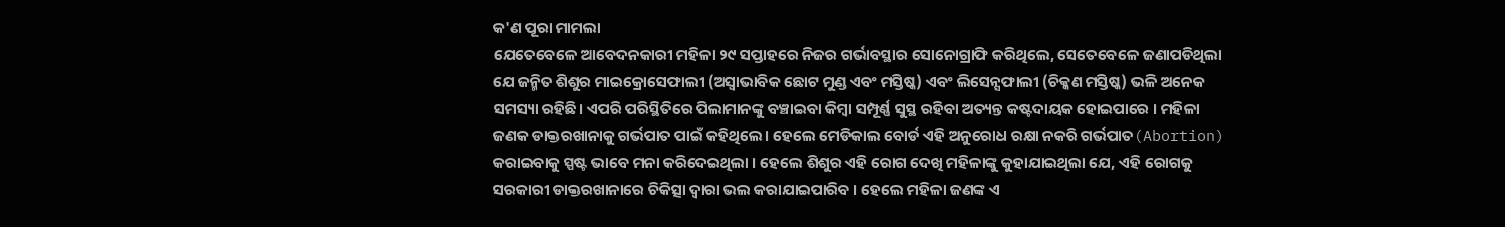କ'ଣ ପୂରା ମାମଲା
ଯେତେବେଳେ ଆବେଦନକାରୀ ମହିଳା ୨୯ ସପ୍ତାହରେ ନିଜର ଗର୍ଭାବସ୍ଥାର ସୋନୋଗ୍ରାଫି କରିଥିଲେ, ସେତେବେଳେ ଜଣାପଡିଥିଲା ଯେ ଜନ୍ମିତ ଶିଶୁର ମାଇକ୍ରୋସେଫାଲୀ (ଅସ୍ୱାଭାବିକ ଛୋଟ ମୁଣ୍ଡ ଏବଂ ମସ୍ତିଷ୍କ) ଏବଂ ଲିସେନ୍ସଫାଲୀ (ଚିକ୍କଣ ମସ୍ତିଷ୍କ) ଭଳି ଅନେକ ସମସ୍ୟା ରହିଛି। ଏପରି ପରିସ୍ଥିତିରେ ପିଲାମାନଙ୍କୁ ବଞ୍ଚାଇବା କିମ୍ବା ସମ୍ପୂର୍ଣ୍ଣ ସୁସ୍ଥ ରହିବା ଅତ୍ୟନ୍ତ କଷ୍ଟଦାୟକ ହୋଇପାରେ । ମହିଳା ଜଣକ ଡାକ୍ତରଖାନାକୁ ଗର୍ଭପାତ ପାଇଁ କହିଥିଲେ। ହେଲେ ମେଡିକାଲ ବୋର୍ଡ ଏହି ଅନୁରୋଧ ରକ୍ଷା ନକରି ଗର୍ଭପାତ(Abortion) କରାଇବାକୁ ସ୍ପଷ୍ଟ ଭାବେ ମନା କରିଦେଇଥିଲା । ହେଲେ ଶିଶୁର ଏହି ରୋଗ ଦେଖି ମହିଳାଙ୍କୁ କୁହାଯାଇଥିଲା ଯେ, ଏହି ରୋଗକୁ ସରକାରୀ ଡାକ୍ତରଖାନାରେ ଚିକିତ୍ସା ଦ୍ୱାରା ଭଲ କରାଯାଇପାରିବ । ହେଲେ ମହିଳା ଜଣଙ୍କ ଏ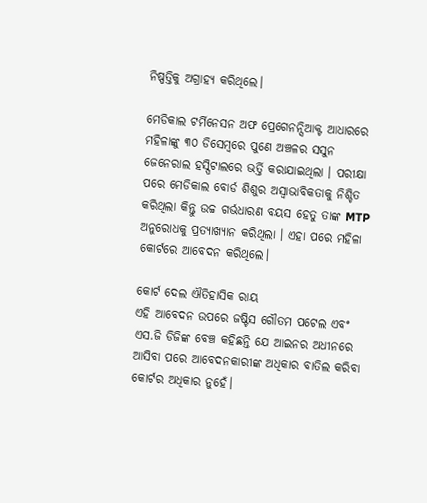ନିଷ୍ପତ୍ତିକୁ ଅଗ୍ରାହ୍ୟ କରିଥିଲେ।

ମେଡିକାଲ ଟର୍ମିନେସନ ଅଫ ପ୍ରେଗେନନ୍ସିଆକ୍ଟ ଆଧାରରେ ମହିଳାଙ୍କୁ ୩୦ ଡିସେମ୍ବରେ ପୁଣେ ଅଞ୍ଚଳର ସସୁନ ଜେନେରାଲ ହସ୍ପିଟାଲରେ ଭର୍ତ୍ତି କରାଯାଇଥିଲା । ପରୀକ୍ଷା ପରେ ମେଡିକାଲ ବୋର୍ଡ ଶିଶୁର ଅସ୍ୱାଭାବିକତାକୁ ନିଶ୍ଚିତ କରିଥିଲା କିନ୍ତୁ ଉଚ୍ଚ ଗର୍ଭଧାରଣ ବୟସ ହେତୁ ତାଙ୍କ MTP ଅନୁରୋଧକୁ ପ୍ରତ୍ୟାଖ୍ୟାନ କରିଥିଲା । ଏହା ପରେ ମହିଳା କୋର୍ଟରେ ଆବେଦନ କରିଥିଲେ।

କୋର୍ଟ ଦେଲ ଐତିହାସିକ ରାୟ
ଏହି ଆବେଦନ ଉପରେ ଜଷ୍ଟିସ ଗୌତମ ପଟେଲ ଏବଂ ଏସ.ଜି ଡିଜିଙ୍କ ବେଞ୍ଚ କହିଛନ୍ତି ଯେ ଆଇନର ଅଧୀନରେ ଆସିବା ପରେ ଆବେଦନକାରୀଙ୍କ ଅଧିକାର ବାତିଲ କରିବା କୋର୍ଟର ଅଧିକାର ନୁହେଁ।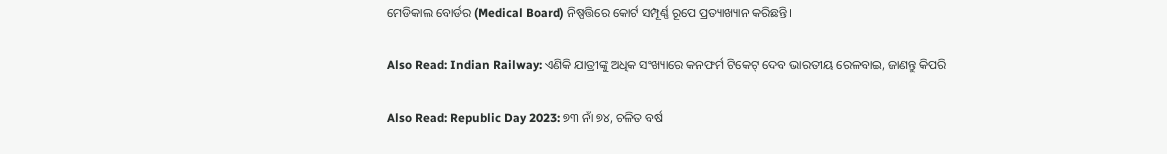ମେଡିକାଲ ବୋର୍ଡର (Medical Board) ନିଷ୍ପତ୍ତିରେ କୋର୍ଟ ସମ୍ପୂର୍ଣ୍ଣ ରୂପେ ପ୍ରତ୍ୟାଖ୍ୟାନ କରିଛନ୍ତି।

Also Read: Indian Railway: ଏଣିକି ଯାତ୍ରୀଙ୍କୁ ଅଧିକ ସଂଖ୍ୟାରେ କନଫର୍ମ ଟିକେଟ୍ ଦେବ ଭାରତୀୟ ରେଳବାଇ, ଜାଣନ୍ତୁ କିପରି

Also Read: Republic Day 2023: ୭୩ ନାଁ ୭୪, ଚଳିତ ବର୍ଷ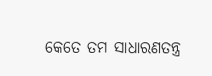କେତେ ତମ ସାଧାରଣତନ୍ତ୍ର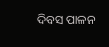ଦିବସ ପାଳନ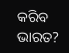କରିବ ଭାରତ?